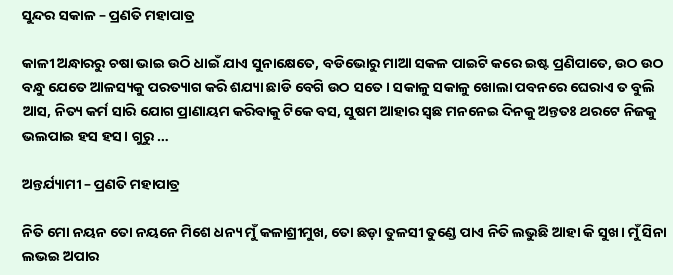ସୁନ୍ଦର ସକାଳ – ପ୍ରଣତି ମହାପାତ୍ର

କାଳୀ ଅନ୍ଧାରରୁ ଚଷା ଭାଇ ଉଠି ଧାଇଁ ଯାଏ ସୁନାକ୍ଷେତେ, ବଡିଭୋରୁ ମାଆ ସକଳ ପାଇଟି କରେ ଇଷ୍ଟ ପ୍ରଣିପାତେ, ଉଠ ଉଠ ବନ୍ଧୁ ଯେତେ ଆଳସ୍ୟକୁ ପରତ୍ୟାଗ କରି ଶଯ୍ୟା ଛାଡି ବେଗି ଉଠ ସତେ। ସକାଳୁ ସକାଳୁ ଖୋଲା ପବନରେ ଘେରାଏ ତ ବୁଲି ଆସ, ନିତ୍ୟ କର୍ମ ସାରି ଯୋଗ ପ୍ରାଣାୟମ କରିବାକୁ ଟିକେ ବସ, ସୁଷମ ଆହାର ସ୍ଵଛ ମନନେଇ ଦିନକୁ ଅନ୍ତତଃ ଥରଟେ ନିଜକୁ ଭଲପାଇ ହସ ହସ। ଗୁରୁ …

ଅନ୍ତର୍ଯ୍ୟାମୀ – ପ୍ରଣତି ମହାପାତ୍ର

ନିତି ମୋ ନୟନ ତୋ ନୟନେ ମିଶେ ଧନ୍ୟ ମୁଁ କଳାଶ୍ରୀମୁଖ, ତୋ ଛଡ଼ା ତୁଳସୀ ତୁଣ୍ଡେ ପାଏ ନିତି ଲଭୁଛି ଆହା କି ସୁଖ। ମୁଁ ସିନା ଲଭଇ ଅପାର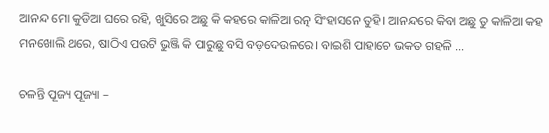ଆନନ୍ଦ ମୋ କୁଡିଆ ଘରେ ରହି, ଖୁସିରେ ଅଛୁ କି କହରେ କାଳିଆ ରତ୍ନ ସିଂହାସନେ ତୁହି। ଆନନ୍ଦରେ କିବା ଅଛୁ ତୁ କାଳିଆ କହ ମନଖୋଲି ଥରେ, ଷାଠିଏ ପଉଟି ଭୁଞ୍ଜି କି ପାରୁଛୁ ବସି ବଡ଼ଦେଉଳରେ। ବାଇଶି ପାହାଚେ ଭକତ ଗହଳି …

ଚଳନ୍ତି ପୂଜ୍ୟ ପୂଜ୍ୟା –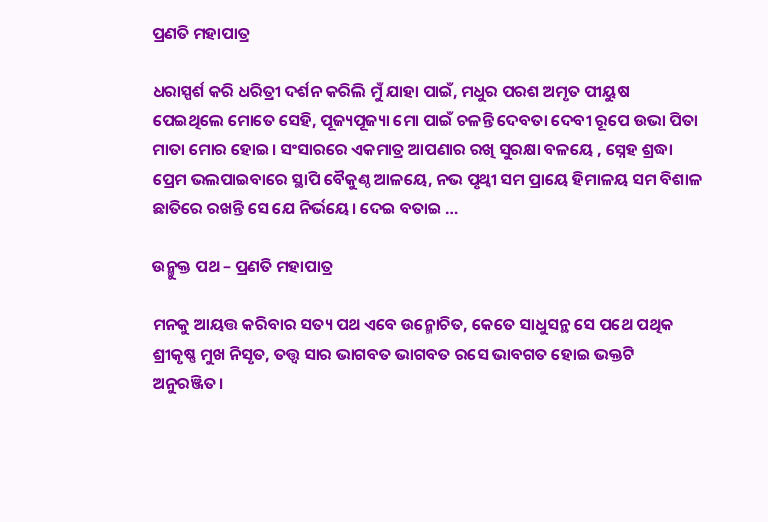ପ୍ରଣତି ମହାପାତ୍ର

ଧରାସ୍ପର୍ଶ କରି ଧରିତ୍ରୀ ଦର୍ଶନ କରିଲି ମୁଁ ଯାହା ପାଇଁ, ମଧୁର ପରଶ ଅମୃତ ପୀୟୁଷ ପେଇଥିଲେ ମୋତେ ସେହି, ପୂଜ୍ୟପୂଜ୍ୟା ମୋ ପାଇଁ ଚଳନ୍ତି ଦେବତା ଦେବୀ ରୂପେ ଉଭା ପିତା ମାତା ମୋର ହୋଇ। ସଂସାରରେ ଏକମାତ୍ର ଆପଣାର ରଖି ସୁରକ୍ଷା ବଳୟେ , ସ୍ନେହ ଶ୍ରଦ୍ଧା ପ୍ରେମ ଭଲପାଇବାରେ ସ୍ଥାପି ବୈକୁଣ୍ଠ ଆଳୟେ, ନଭ ପୃଥ୍ଵୀ ସମ ପ୍ରାୟେ ହିମାଳୟ ସମ ବିଶାଳ ଛାତିରେ ରଖନ୍ତି ସେ ଯେ ନିର୍ଭୟେ। ଦେଇ ବତାଇ …

ଉନ୍ମୁକ୍ତ ପଥ – ପ୍ରଣତି ମହାପାତ୍ର

ମନକୁ ଆୟତ୍ତ କରିବାର ସତ୍ୟ ପଥ ଏବେ ଉନ୍ମୋଚିତ, କେତେ ସାଧୁସନ୍ଥ ସେ ପଥେ ପଥିକ ଶ୍ରୀକୃଷ୍ଣ ମୁଖ ନିସୃତ, ତତ୍ତ୍ୱ ସାର ଭାଗବତ ଭାଗବତ ରସେ ଭାବଗତ ହୋଇ ଭକ୍ତଟି ଅନୁରଞ୍ଜିତ।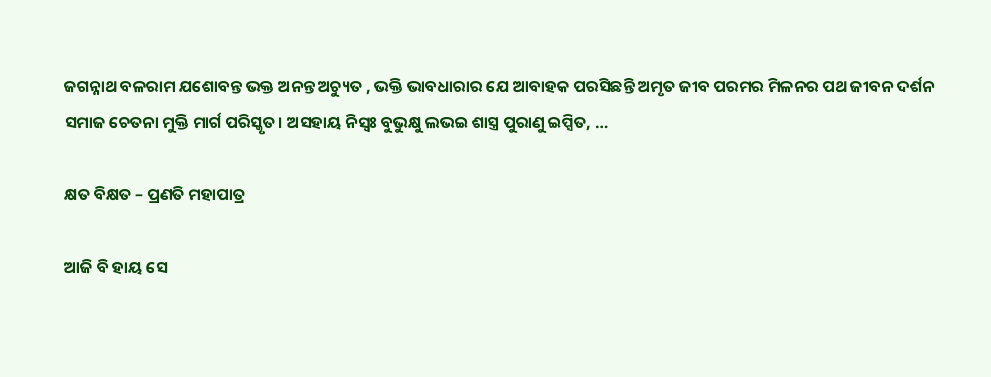ଜଗନ୍ନାଥ ବଳରାମ ଯଶୋବନ୍ତ ଭକ୍ତ ଅନନ୍ତ ଅଚ୍ୟୁତ , ଭକ୍ତି ଭାବଧାରାର ଯେ ଆବାହକ ପରସିଛନ୍ତି ଅମୃତ ଜୀବ ପରମର ମିଳନର ପଥ ଜୀବନ ଦର୍ଶନ ସମାଜ ଚେତନା ମୁକ୍ତି ମାର୍ଗ ପରିସ୍କୃତ। ଅସହାୟ ନିସ୍ଵଃ ବୁଭୁକ୍ଷୁ ଲଭଇ ଶାସ୍ତ୍ର ପୁରାଣୁ ଇପ୍ସିତ, …

କ୍ଷତ ବିକ୍ଷତ – ପ୍ରଣତି ମହାପାତ୍ର

ଆଜି ବି ହାୟ ସେ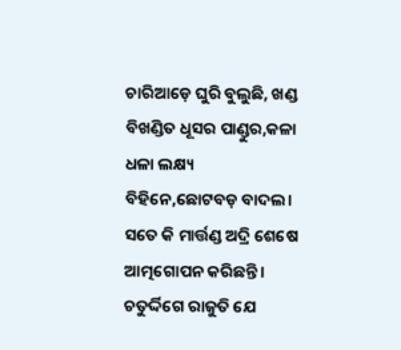ଚାରିଆଡ଼େ ଘୁରି ବୁଲୁଛି, ଖଣ୍ଡ ବିଖଣ୍ଡିତ ଧୂସର ପାଣ୍ଡୁର,କଳା ଧଳା ଲକ୍ଷ୍ୟ ବିହିନେ,ଛୋଟବଡ଼ ବାଦଲ। ସତେ କି ମାର୍ତ୍ତଣ୍ଡ ଅଦ୍ରି ଶେଷେ ଆତ୍ମଗୋପନ କରିଛନ୍ତି। ଚତୁର୍ଦ୍ଦିଗେ ରାଜୁତି ଯେ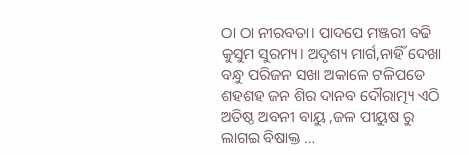ଠା ଠା ନୀରବତା। ପାଦପେ ମଞ୍ଜରୀ ବଢି କୁସୁମ ସୁରମ୍ୟ। ଅଦୃଶ୍ୟ ମାର୍ଗ,ନାହିଁ ଦେଖା ବନ୍ଧୁ ପରିଜନ ସଖା ଅକାଳେ ଟଳିପଡେ ଶହଶହ ଜନ ଶିର ଦାନବ ଦୌରାତ୍ମ୍ୟ ଏଠି ଅତିଷ୍ଠ ଅବନୀ ବାୟୁ ,ଜଳ ପୀୟୁଷ ରୁ ଲାଗଇ ବିଷାକ୍ତ …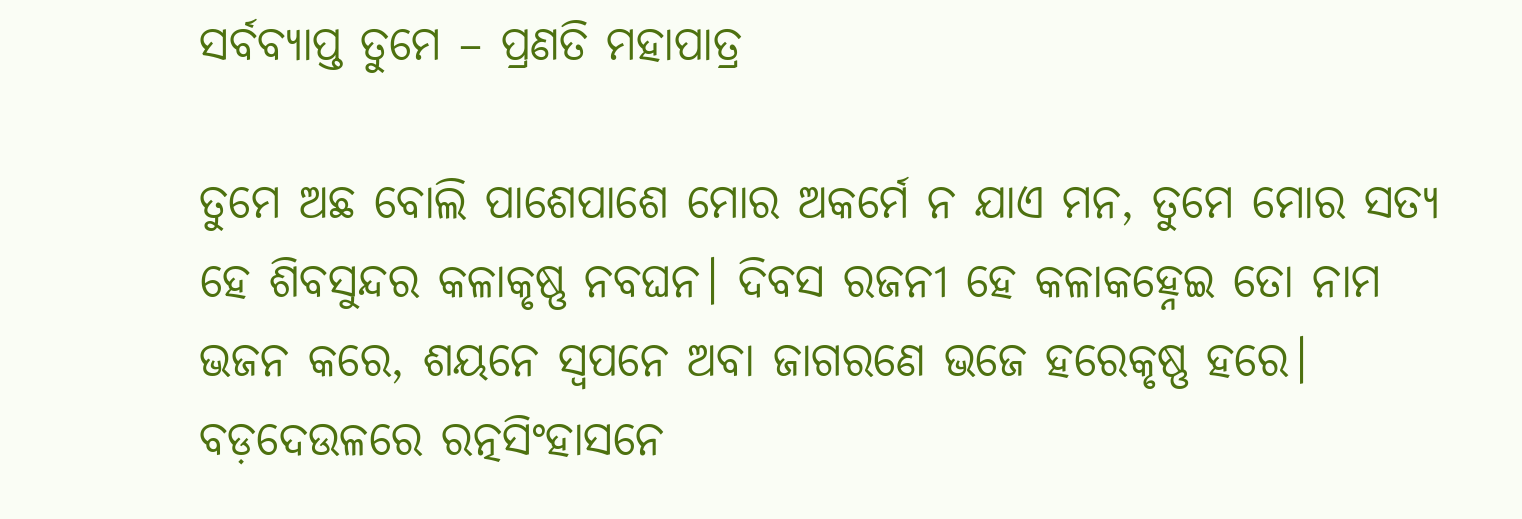ସର୍ବବ୍ୟାପ୍ତ ତୁମେ – ପ୍ରଣତି ମହାପାତ୍ର

ତୁମେ ଅଛ ବୋଲି ପାଶେପାଶେ ମୋର ଅକର୍ମେ ନ ଯାଏ ମନ, ତୁମେ ମୋର ସତ୍ୟ ହେ ଶିବସୁନ୍ଦର କଳାକୃଷ୍ଣ ନବଘନ। ଦିବସ ରଜନୀ ହେ କଳାକହ୍ନେଇ ତୋ ନାମ ଭଜନ କରେ, ଶୟନେ ସ୍ଵପନେ ଅବା ଜାଗରଣେ ଭଜେ ହରେକୃଷ୍ଣ ହରେ। ବଡ଼ଦେଉଳରେ ରତ୍ନସିଂହାସନେ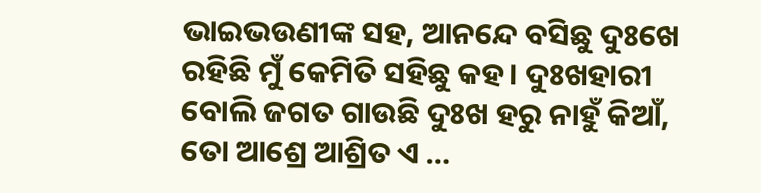ଭାଇଭଉଣୀଙ୍କ ସହ, ଆନନ୍ଦେ ବସିଛୁ ଦୁଃଖେ ରହିଛି ମୁଁ କେମିତି ସହିଛୁ କହ। ଦୁଃଖହାରୀ ବୋଲି ଜଗତ ଗାଉଛି ଦୁଃଖ ହରୁ ନାହୁଁ କିଆଁ, ତୋ ଆଶ୍ରେ ଆଶ୍ରିତ ଏ …